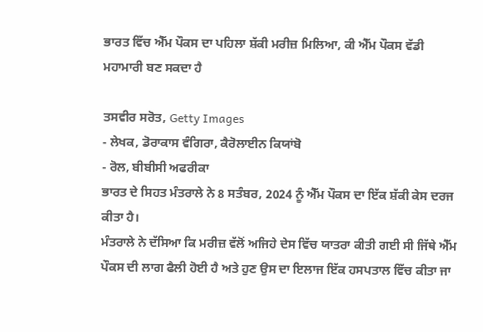ਭਾਰਤ ਵਿੱਚ ਐੱਮ ਪੌਕਸ ਦਾ ਪਹਿਲਾ ਸ਼ੱਕੀ ਮਰੀਜ਼ ਮਿਲਿਆ, ਕੀ ਐੱਮ ਪੌਕਸ ਵੱਡੀ ਮਹਾਮਾਰੀ ਬਣ ਸਕਦਾ ਹੈ

ਤਸਵੀਰ ਸਰੋਤ, Getty Images
- ਲੇਖਕ, ਡੋਰਾਕਾਸ ਵੰਗਿਰਾ, ਕੈਰੋਲਾਈਨ ਕਿਯਾਂਬੋ
- ਰੋਲ, ਬੀਬੀਸੀ ਅਫਰੀਕਾ
ਭਾਰਤ ਦੇ ਸਿਹਤ ਮੰਤਰਾਲੇ ਨੇ 8 ਸਤੰਬਰ, 2024 ਨੂੰ ਐੱਮ ਪੌਕਸ ਦਾ ਇੱਕ ਸ਼ੱਕੀ ਕੇਸ ਦਰਜ ਕੀਤਾ ਹੈ।
ਮੰਤਰਾਲੇ ਨੇ ਦੱਸਿਆ ਕਿ ਮਰੀਜ਼ ਵੱਲੋਂ ਅਜਿਹੇ ਦੇਸ ਵਿੱਚ ਯਾਤਰਾ ਕੀਤੀ ਗਈ ਸੀ ਜਿੱਥੇ ਐੱਮ ਪੌਕਸ ਦੀ ਲਾਗ ਫੈਲੀ ਹੋਈ ਹੈ ਅਤੇ ਹੁਣ ਉਸ ਦਾ ਇਲਾਜ ਇੱਕ ਹਸਪਤਾਲ ਵਿੱਚ ਕੀਤਾ ਜਾ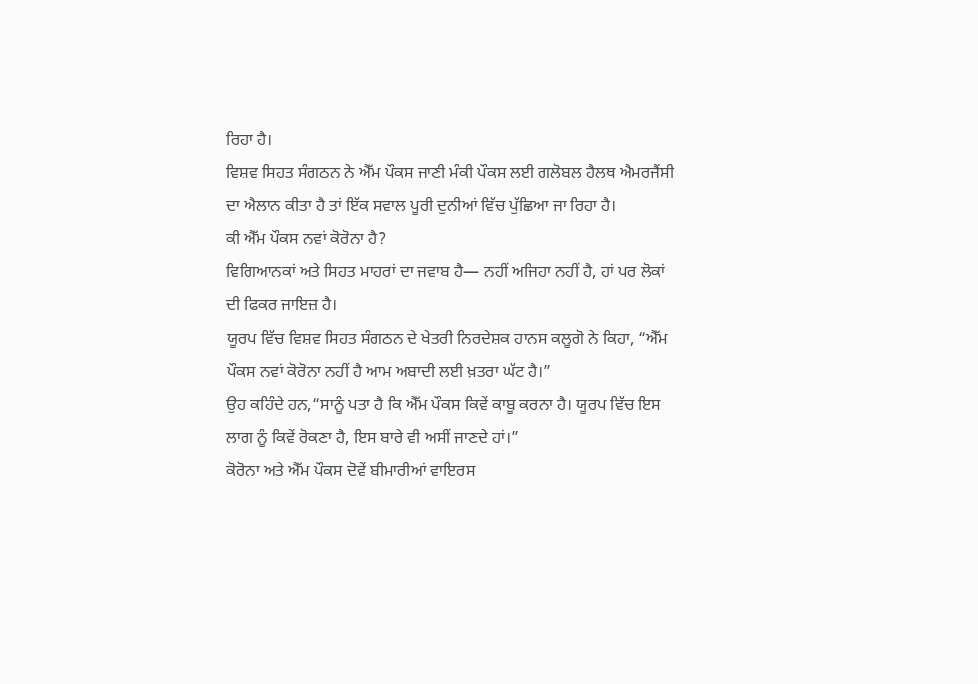ਰਿਹਾ ਹੈ।
ਵਿਸ਼ਵ ਸਿਹਤ ਸੰਗਠਨ ਨੇ ਐੱਮ ਪੌਕਸ ਜਾਣੀ ਮੰਕੀ ਪੌਕਸ ਲਈ ਗਲੋਬਲ ਹੈਲਥ ਐਮਰਜੈਂਸੀ ਦਾ ਐਲਾਨ ਕੀਤਾ ਹੈ ਤਾਂ ਇੱਕ ਸਵਾਲ ਪੂਰੀ ਦੁਨੀਆਂ ਵਿੱਚ ਪੁੱਛਿਆ ਜਾ ਰਿਹਾ ਹੈ।
ਕੀ ਐੱਮ ਪੌਕਸ ਨਵਾਂ ਕੋਰੋਨਾ ਹੈ?
ਵਿਗਿਆਨਕਾਂ ਅਤੇ ਸਿਹਤ ਮਾਹਰਾਂ ਦਾ ਜਵਾਬ ਹੈ— ਨਹੀਂ ਅਜਿਹਾ ਨਹੀਂ ਹੈ, ਹਾਂ ਪਰ ਲੋਕਾਂ ਦੀ ਫਿਕਰ ਜਾਇਜ਼ ਹੈ।
ਯੂਰਪ ਵਿੱਚ ਵਿਸ਼ਵ ਸਿਹਤ ਸੰਗਠਨ ਦੇ ਖੇਤਰੀ ਨਿਰਦੇਸ਼ਕ ਹਾਨਸ ਕਲੂਗੋ ਨੇ ਕਿਹਾ, “ਐੱਮ ਪੌਕਸ ਨਵਾਂ ਕੋਰੋਨਾ ਨਹੀਂ ਹੈ ਆਮ ਅਬਾਦੀ ਲਈ ਖ਼ਤਰਾ ਘੱਟ ਹੈ।”
ਉਹ ਕਹਿੰਦੇ ਹਨ,“ਸਾਨੂੰ ਪਤਾ ਹੈ ਕਿ ਐੱਮ ਪੌਕਸ ਕਿਵੇਂ ਕਾਬੂ ਕਰਨਾ ਹੈ। ਯੂਰਪ ਵਿੱਚ ਇਸ ਲਾਗ ਨੂੰ ਕਿਵੇਂ ਰੋਕਣਾ ਹੈ, ਇਸ ਬਾਰੇ ਵੀ ਅਸੀਂ ਜਾਣਦੇ ਹਾਂ।”
ਕੋਰੋਨਾ ਅਤੇ ਐੱਮ ਪੌਕਸ ਦੋਵੇਂ ਬੀਮਾਰੀਆਂ ਵਾਇਰਸ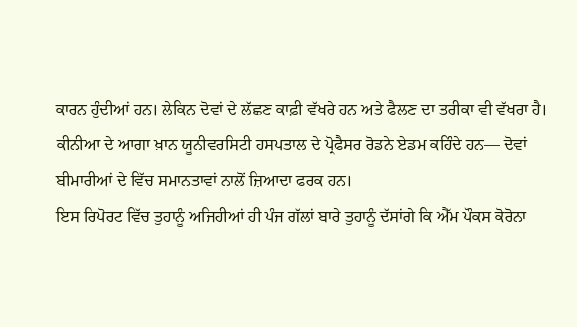ਕਾਰਨ ਹੁੰਦੀਆਂ ਹਨ। ਲੇਕਿਨ ਦੋਵਾਂ ਦੇ ਲੱਛਣ ਕਾਫ਼ੀ ਵੱਖਰੇ ਹਨ ਅਤੇ ਫੈਲਣ ਦਾ ਤਰੀਕਾ ਵੀ ਵੱਖਰਾ ਹੈ।
ਕੀਨੀਆ ਦੇ ਆਗਾ ਖ਼ਾਨ ਯੂਨੀਵਰਸਿਟੀ ਹਸਪਤਾਲ ਦੇ ਪ੍ਰੋਫੈਸਰ ਰੋਡਨੇ ਏਡਮ ਕਹਿੰਦੇ ਹਨ— ਦੋਵਾਂ ਬੀਮਾਰੀਆਂ ਦੇ ਵਿੱਚ ਸਮਾਨਤਾਵਾਂ ਨਾਲੋਂ ਜ਼ਿਆਦਾ ਫਰਕ ਹਨ।
ਇਸ ਰਿਪੋਰਟ ਵਿੱਚ ਤੁਹਾਨੂੰ ਅਜਿਹੀਆਂ ਹੀ ਪੰਜ ਗੱਲਾਂ ਬਾਰੇ ਤੁਹਾਨੂੰ ਦੱਸਾਂਗੇ ਕਿ ਐੱਮ ਪੌਕਸ ਕੋਰੋਨਾ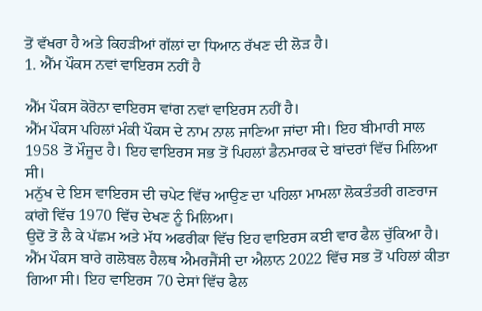ਤੋਂ ਵੱਖਰਾ ਹੈ ਅਤੇ ਕਿਹੜੀਆਂ ਗੱਲਾਂ ਦਾ ਧਿਆਨ ਰੱਖਣ ਦੀ ਲੋੜ ਹੈ।
1. ਐੱਮ ਪੌਕਸ ਨਵਾਂ ਵਾਇਰਸ ਨਹੀਂ ਹੈ

ਐੱਮ ਪੌਕਸ ਕੋਰੋਨਾ ਵਾਇਰਸ ਵਾਂਗ ਨਵਾਂ ਵਾਇਰਸ ਨਹੀਂ ਹੈ।
ਐੱਮ ਪੌਕਸ ਪਹਿਲਾਂ ਮੰਕੀ ਪੌਕਸ ਦੇ ਨਾਮ ਨਾਲ ਜਾਣਿਆ ਜਾਂਦਾ ਸੀ। ਇਹ ਬੀਮਾਰੀ ਸਾਲ 1958 ਤੋਂ ਮੌਜੂਦ ਹੈ। ਇਹ ਵਾਇਰਸ ਸਭ ਤੋਂ ਪਿਹਲਾਂ ਡੈਨਮਾਰਕ ਦੇ ਬਾਂਦਰਾਂ ਵਿੱਚ ਮਿਲਿਆ ਸੀ।
ਮਨੁੱਖ ਦੇ ਇਸ ਵਾਇਰਸ ਦੀ ਚਪੇਟ ਵਿੱਚ ਆਉਣ ਦਾ ਪਹਿਲਾ ਮਾਮਲਾ ਲੋਕਤੰਤਰੀ ਗਣਰਾਜ ਕਾਂਗੋ ਵਿੱਚ 1970 ਵਿੱਚ ਦੇਖਣ ਨੂੰ ਮਿਲਿਆ।
ਉਦੋਂ ਤੋਂ ਲੈ ਕੇ ਪੱਛਮ ਅਤੇ ਮੱਧ ਅਫਰੀਕਾ ਵਿੱਚ ਇਹ ਵਾਇਰਸ ਕਈ ਵਾਰ ਫੈਲ ਚੁੱਕਿਆ ਹੈ।
ਐੱਮ ਪੌਕਸ ਬਾਰੇ ਗਲੋਬਲ ਹੈਲਥ ਐਮਰਜੈਂਸੀ ਦਾ ਐਲਾਨ 2022 ਵਿੱਚ ਸਭ ਤੋਂ ਪਹਿਲਾਂ ਕੀਤਾ ਗਿਆ ਸੀ। ਇਹ ਵਾਇਰਸ 70 ਦੇਸਾਂ ਵਿੱਚ ਫੈਲ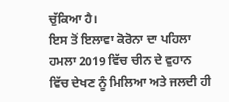ਚੁੱਕਿਆ ਹੈ।
ਇਸ ਤੋਂ ਇਲਾਵਾ ਕੋਰੋਨਾ ਦਾ ਪਹਿਲਾ ਹਮਲਾ 2019 ਵਿੱਚ ਚੀਨ ਦੇ ਵੁਹਾਨ ਵਿੱਚ ਦੇਖਣ ਨੂੰ ਮਿਲਿਆ ਅਤੇ ਜਲਦੀ ਹੀ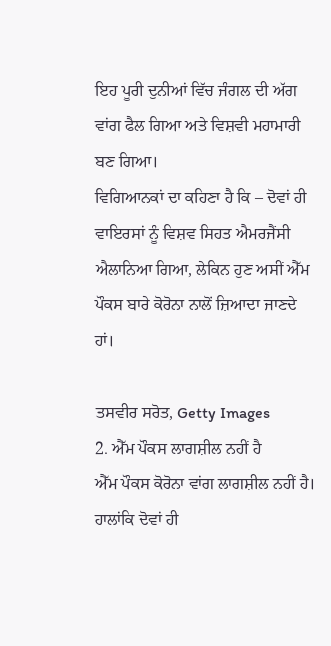ਇਹ ਪੂਰੀ ਦੁਨੀਆਂ ਵਿੱਚ ਜੰਗਲ ਦੀ ਅੱਗ ਵਾਂਗ ਫੈਲ ਗਿਆ ਅਤੇ ਵਿਸ਼ਵੀ ਮਹਾਮਾਰੀ ਬਣ ਗਿਆ।
ਵਿਗਿਆਨਕਾਂ ਦਾ ਕਹਿਣਾ ਹੈ ਕਿ – ਦੋਵਾਂ ਹੀ ਵਾਇਰਸਾਂ ਨੂੰ ਵਿਸ਼ਵ ਸਿਹਤ ਐਮਰਜੈਂਸੀ ਐਲਾਨਿਆ ਗਿਆ, ਲੇਕਿਨ ਹੁਣ ਅਸੀਂ ਐੱਮ ਪੌਕਸ ਬਾਰੇ ਕੋਰੋਨਾ ਨਾਲੋਂ ਜ਼ਿਆਦਾ ਜਾਣਦੇ ਹਾਂ।

ਤਸਵੀਰ ਸਰੋਤ, Getty Images
2. ਐੱਮ ਪੌਕਸ ਲਾਗਸ਼ੀਲ ਨਹੀਂ ਹੈ
ਐੱਮ ਪੌਕਸ ਕੋਰੋਨਾ ਵਾਂਗ ਲਾਗਸ਼ੀਲ ਨਹੀਂ ਹੈ।
ਹਾਲਾਂਕਿ ਦੋਵਾਂ ਹੀ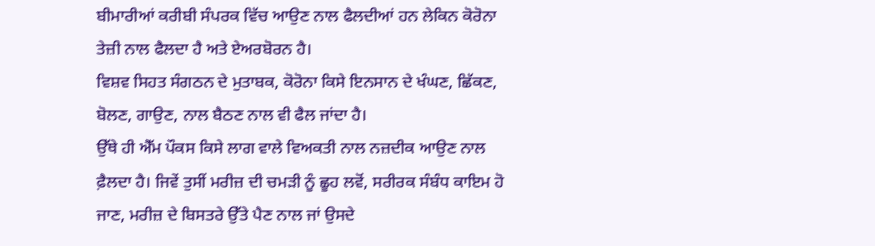ਬੀਮਾਰੀਆਂ ਕਰੀਬੀ ਸੰਪਰਕ ਵਿੱਚ ਆਉਣ ਨਾਲ ਫੈਲਦੀਆਂ ਹਨ ਲੇਕਿਨ ਕੋਰੋਨਾ ਤੇਜ਼ੀ ਨਾਲ ਫੈਲਦਾ ਹੈ ਅਤੇ ਏਅਰਬੋਰਨ ਹੈ।
ਵਿਸ਼ਵ ਸਿਹਤ ਸੰਗਠਨ ਦੇ ਮੁਤਾਬਕ, ਕੋਰੋਨਾ ਕਿਸੇ ਇਨਸਾਨ ਦੇ ਖੰਘਣ, ਛਿੱਕਣ, ਬੋਲਣ, ਗਾਉਣ, ਨਾਲ ਬੈਠਣ ਨਾਲ ਵੀ ਫੈਲ ਜਾਂਦਾ ਹੈ।
ਉੱਥੇ ਹੀ ਐੱਮ ਪੌਕਸ ਕਿਸੇ ਲਾਗ ਵਾਲੇ ਵਿਅਕਤੀ ਨਾਲ ਨਜ਼ਦੀਕ ਆਉਣ ਨਾਲ ਫ਼ੈਲਦਾ ਹੈ। ਜਿਵੇਂ ਤੁਸੀਂ ਮਰੀਜ਼ ਦੀ ਚਮੜੀ ਨੂੰ ਛੂਹ ਲਵੋਂ, ਸਰੀਰਕ ਸੰਬੰਧ ਕਾਇਮ ਹੋ ਜਾਣ, ਮਰੀਜ਼ ਦੇ ਬਿਸਤਰੇ ਉੱਤੇ ਪੈਣ ਨਾਲ ਜਾਂ ਉਸਦੇ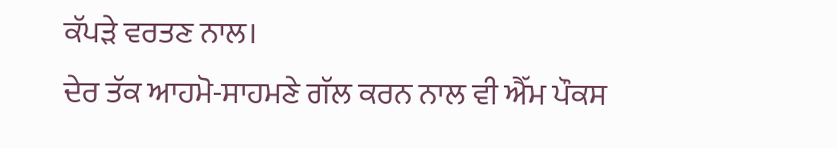ਕੱਪੜੇ ਵਰਤਣ ਨਾਲ।
ਦੇਰ ਤੱਕ ਆਹਮੋ-ਸਾਹਮਣੇ ਗੱਲ ਕਰਨ ਨਾਲ ਵੀ ਐੱਮ ਪੌਕਸ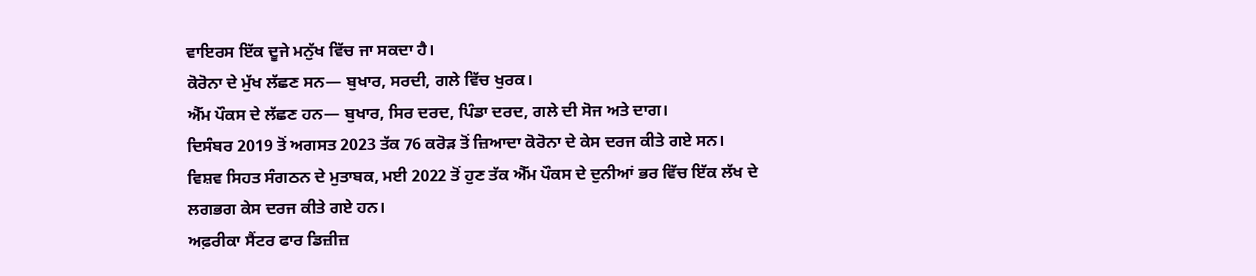ਵਾਇਰਸ ਇੱਕ ਦੂਜੇ ਮਨੁੱਖ ਵਿੱਚ ਜਾ ਸਕਦਾ ਹੈ।
ਕੋਰੋਨਾ ਦੇ ਮੁੱਖ ਲੱਛਣ ਸਨ— ਬੁਖਾਰ, ਸਰਦੀ, ਗਲੇ ਵਿੱਚ ਖੁਰਕ।
ਐੱਮ ਪੌਕਸ ਦੇ ਲੱਛਣ ਹਨ— ਬੁਖਾਰ, ਸਿਰ ਦਰਦ, ਪਿੰਡਾ ਦਰਦ, ਗਲੇ ਦੀ ਸੋਜ ਅਤੇ ਦਾਗ।
ਦਿਸੰਬਰ 2019 ਤੋਂ ਅਗਸਤ 2023 ਤੱਕ 76 ਕਰੋੜ ਤੋਂ ਜ਼ਿਆਦਾ ਕੋਰੋਨਾ ਦੇ ਕੇਸ ਦਰਜ ਕੀਤੇ ਗਏ ਸਨ।
ਵਿਸ਼ਵ ਸਿਹਤ ਸੰਗਠਨ ਦੇ ਮੁਤਾਬਕ, ਮਈ 2022 ਤੋਂ ਹੁਣ ਤੱਕ ਐੱਮ ਪੌਕਸ ਦੇ ਦੁਨੀਆਂ ਭਰ ਵਿੱਚ ਇੱਕ ਲੱਖ ਦੇ ਲਗਭਗ ਕੇਸ ਦਰਜ ਕੀਤੇ ਗਏ ਹਨ।
ਅਫ਼ਰੀਕਾ ਸੈਂਟਰ ਫਾਰ ਡਿਜ਼ੀਜ਼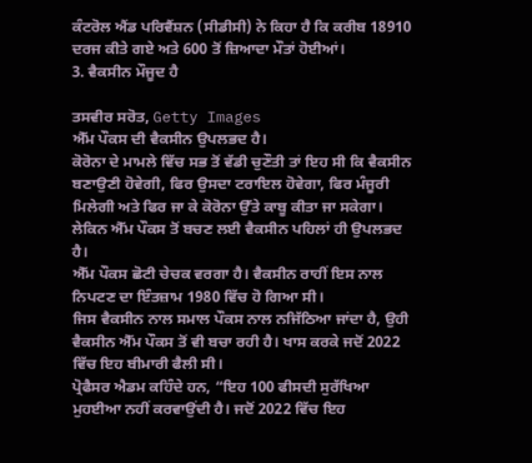ਕੰਟਰੋਲ ਐਂਡ ਪਰਿਵੈਂਸ਼ਨ (ਸੀਡੀਸੀ) ਨੇ ਕਿਹਾ ਹੈ ਕਿ ਕਰੀਬ 18910 ਦਰਜ ਕੀਤੇ ਗਏ ਅਤੇ 600 ਤੋਂ ਜ਼ਿਆਦਾ ਮੌਤਾਂ ਹੋਈਆਂ।
3. ਵੈਕਸੀਨ ਮੌਜੂਦ ਹੈ

ਤਸਵੀਰ ਸਰੋਤ, Getty Images
ਐੱਮ ਪੌਕਸ ਦੀ ਵੈਕਸੀਨ ਉਪਲਭਦ ਹੈ।
ਕੋਰੋਨਾ ਦੇ ਮਾਮਲੇ ਵਿੱਚ ਸਭ ਤੋਂ ਵੱਡੀ ਚੁਣੌਤੀ ਤਾਂ ਇਹ ਸੀ ਕਿ ਵੈਕਸੀਨ ਬਣਾਉਣੀ ਹੋਵੇਗੀ, ਫਿਰ ਉਸਦਾ ਟਰਾਇਲ ਹੋਵੇਗਾ, ਫਿਰ ਮੰਜੂਰੀ ਮਿਲੇਗੀ ਅਤੇ ਫਿਰ ਜਾ ਕੇ ਕੋਰੋਨਾ ਉੱਤੇ ਕਾਬੂ ਕੀਤਾ ਜਾ ਸਕੇਗਾ।
ਲੇਕਿਨ ਐੱਮ ਪੌਕਸ ਤੋਂ ਬਚਣ ਲਈ ਵੈਕਸੀਨ ਪਹਿਲਾਂ ਹੀ ਉਪਲਭਦ ਹੈ।
ਐੱਮ ਪੌਕਸ ਛੋਟੀ ਚੇਚਕ ਵਰਗਾ ਹੈ। ਵੈਕਸੀਨ ਰਾਹੀਂ ਇਸ ਨਾਲ ਨਿਪਟਣ ਦਾ ਇੰਤਜ਼ਾਮ 1980 ਵਿੱਚ ਹੋ ਗਿਆ ਸੀ।
ਜਿਸ ਵੈਕਸੀਨ ਨਾਲ ਸਮਾਲ ਪੌਕਸ ਨਾਲ ਨਜਿੱਠਿਆ ਜਾਂਦਾ ਹੈ, ਉਹੀ ਵੈਕਸੀਨ ਐੱਮ ਪੌਕਸ ਤੋਂ ਵੀ ਬਚਾ ਰਹੀ ਹੈ। ਖਾਸ ਕਰਕੇ ਜਦੋਂ 2022 ਵਿੱਚ ਇਹ ਬੀਮਾਰੀ ਫੈਲੀ ਸੀ।
ਪ੍ਰੋਫੈਸਰ ਐਡਮ ਕਹਿੰਦੇ ਹਨ, “ਇਹ 100 ਫੀਸਦੀ ਸੁਰੱਖਿਆ ਮੁਹਈਆ ਨਹੀਂ ਕਰਵਾਉਂਦੀ ਹੈ। ਜਦੋਂ 2022 ਵਿੱਚ ਇਹ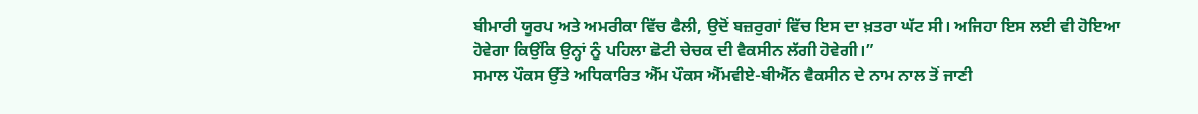ਬੀਮਾਰੀ ਯੂਰਪ ਅਤੇ ਅਮਰੀਕਾ ਵਿੱਚ ਫੈਲੀ, ਉਦੋਂ ਬਜ਼ਰੁਗਾਂ ਵਿੱਚ ਇਸ ਦਾ ਖ਼ਤਰਾ ਘੱਟ ਸੀ। ਅਜਿਹਾ ਇਸ ਲਈ ਵੀ ਹੋਇਆ ਹੋਵੇਗਾ ਕਿਉਂਕਿ ਉਨ੍ਹਾਂ ਨੂੰ ਪਹਿਲਾ ਛੋਟੀ ਚੇਚਕ ਦੀ ਵੈਕਸੀਨ ਲੱਗੀ ਹੋਵੇਗੀ।”
ਸਮਾਲ ਪੌਕਸ ਉੱਤੇ ਅਧਿਕਾਰਿਤ ਐੱਮ ਪੌਕਸ ਐੱਮਵੀਏ-ਬੀਐੱਨ ਵੈਕਸੀਨ ਦੇ ਨਾਮ ਨਾਲ ਤੋਂ ਜਾਣੀ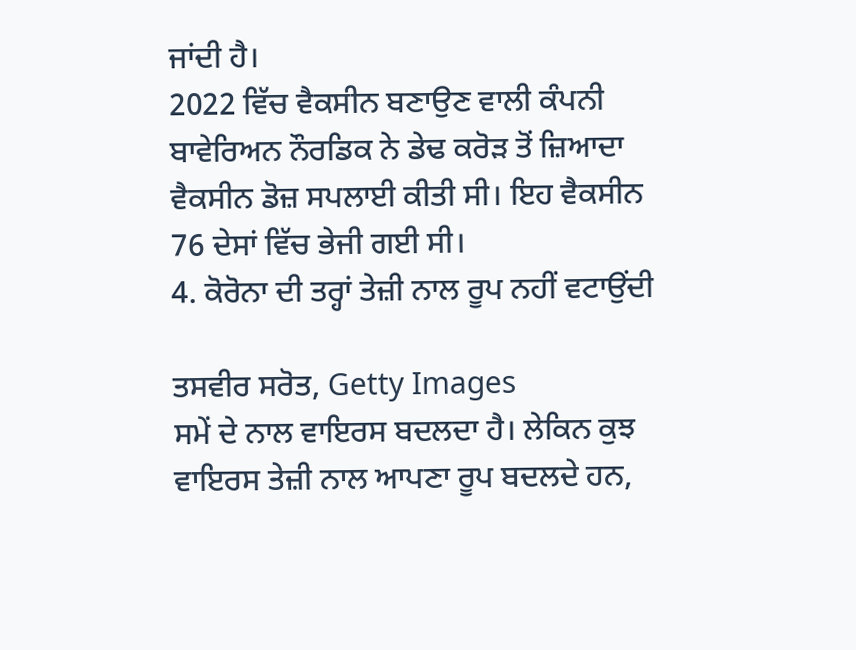ਜਾਂਦੀ ਹੈ।
2022 ਵਿੱਚ ਵੈਕਸੀਨ ਬਣਾਉਣ ਵਾਲੀ ਕੰਪਨੀ ਬਾਵੇਰਿਅਨ ਨੌਰਡਿਕ ਨੇ ਡੇਢ ਕਰੋੜ ਤੋਂ ਜ਼ਿਆਦਾ ਵੈਕਸੀਨ ਡੋਜ਼ ਸਪਲਾਈ ਕੀਤੀ ਸੀ। ਇਹ ਵੈਕਸੀਨ 76 ਦੇਸਾਂ ਵਿੱਚ ਭੇਜੀ ਗਈ ਸੀ।
4. ਕੋਰੋਨਾ ਦੀ ਤਰ੍ਹਾਂ ਤੇਜ਼ੀ ਨਾਲ ਰੂਪ ਨਹੀਂ ਵਟਾਉਂਦੀ

ਤਸਵੀਰ ਸਰੋਤ, Getty Images
ਸਮੇਂ ਦੇ ਨਾਲ ਵਾਇਰਸ ਬਦਲਦਾ ਹੈ। ਲੇਕਿਨ ਕੁਝ ਵਾਇਰਸ ਤੇਜ਼ੀ ਨਾਲ ਆਪਣਾ ਰੂਪ ਬਦਲਦੇ ਹਨ,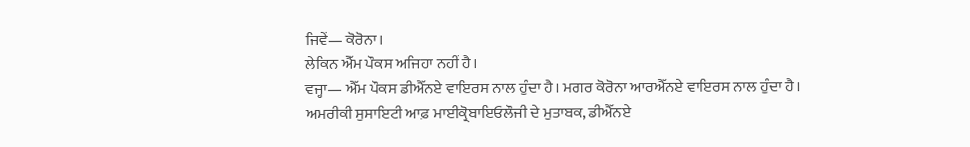ਜਿਵੇਂ— ਕੋਰੋਨਾ।
ਲੇਕਿਨ ਐੱਮ ਪੌਕਸ ਅਜਿਹਾ ਨਹੀਂ ਹੈ।
ਵਜ੍ਹਾ— ਐੱਮ ਪੌਕਸ ਡੀਐੱਨਏ ਵਾਇਰਸ ਨਾਲ ਹੁੰਦਾ ਹੈ। ਮਗਰ ਕੋਰੋਨਾ ਆਰਐੱਨਏ ਵਾਇਰਸ ਨਾਲ ਹੁੰਦਾ ਹੈ।
ਅਮਰੀਕੀ ਸੁਸਾਇਟੀ ਆਫ਼ ਮਾਈਕ੍ਰੋਬਾਇਓਲੌਜੀ ਦੇ ਮੁਤਾਬਕ, ਡੀਐੱਨਏ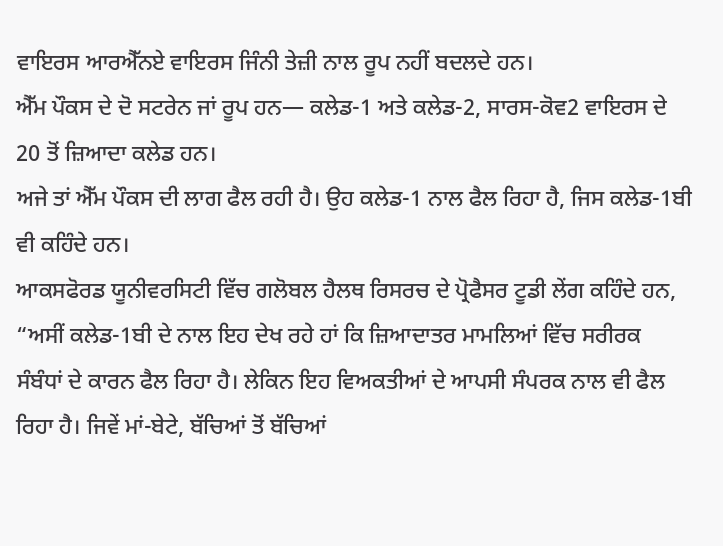ਵਾਇਰਸ ਆਰਐੱਨਏ ਵਾਇਰਸ ਜਿੰਨੀ ਤੇਜ਼ੀ ਨਾਲ ਰੂਪ ਨਹੀਂ ਬਦਲਦੇ ਹਨ।
ਐੱਮ ਪੌਕਸ ਦੇ ਦੋ ਸਟਰੇਨ ਜਾਂ ਰੂਪ ਹਨ— ਕਲੇਡ-1 ਅਤੇ ਕਲੇਡ-2, ਸਾਰਸ-ਕੋਵ2 ਵਾਇਰਸ ਦੇ 20 ਤੋਂ ਜ਼ਿਆਦਾ ਕਲੇਡ ਹਨ।
ਅਜੇ ਤਾਂ ਐੱਮ ਪੌਕਸ ਦੀ ਲਾਗ ਫੈਲ ਰਹੀ ਹੈ। ਉਹ ਕਲੇਡ-1 ਨਾਲ ਫੈਲ ਰਿਹਾ ਹੈ, ਜਿਸ ਕਲੇਡ-1ਬੀ ਵੀ ਕਹਿੰਦੇ ਹਨ।
ਆਕਸਫੋਰਡ ਯੂਨੀਵਰਸਿਟੀ ਵਿੱਚ ਗਲੋਬਲ ਹੈਲਥ ਰਿਸਰਚ ਦੇ ਪ੍ਰੋਫੈਸਰ ਟੂਡੀ ਲੇਂਗ ਕਹਿੰਦੇ ਹਨ, “ਅਸੀਂ ਕਲੇਡ-1ਬੀ ਦੇ ਨਾਲ ਇਹ ਦੇਖ ਰਹੇ ਹਾਂ ਕਿ ਜ਼ਿਆਦਾਤਰ ਮਾਮਲਿਆਂ ਵਿੱਚ ਸਰੀਰਕ ਸੰਬੰਧਾਂ ਦੇ ਕਾਰਨ ਫੈਲ ਰਿਹਾ ਹੈ। ਲੇਕਿਨ ਇਹ ਵਿਅਕਤੀਆਂ ਦੇ ਆਪਸੀ ਸੰਪਰਕ ਨਾਲ ਵੀ ਫੈਲ ਰਿਹਾ ਹੈ। ਜਿਵੇਂ ਮਾਂ-ਬੇਟੇ, ਬੱਚਿਆਂ ਤੋਂ ਬੱਚਿਆਂ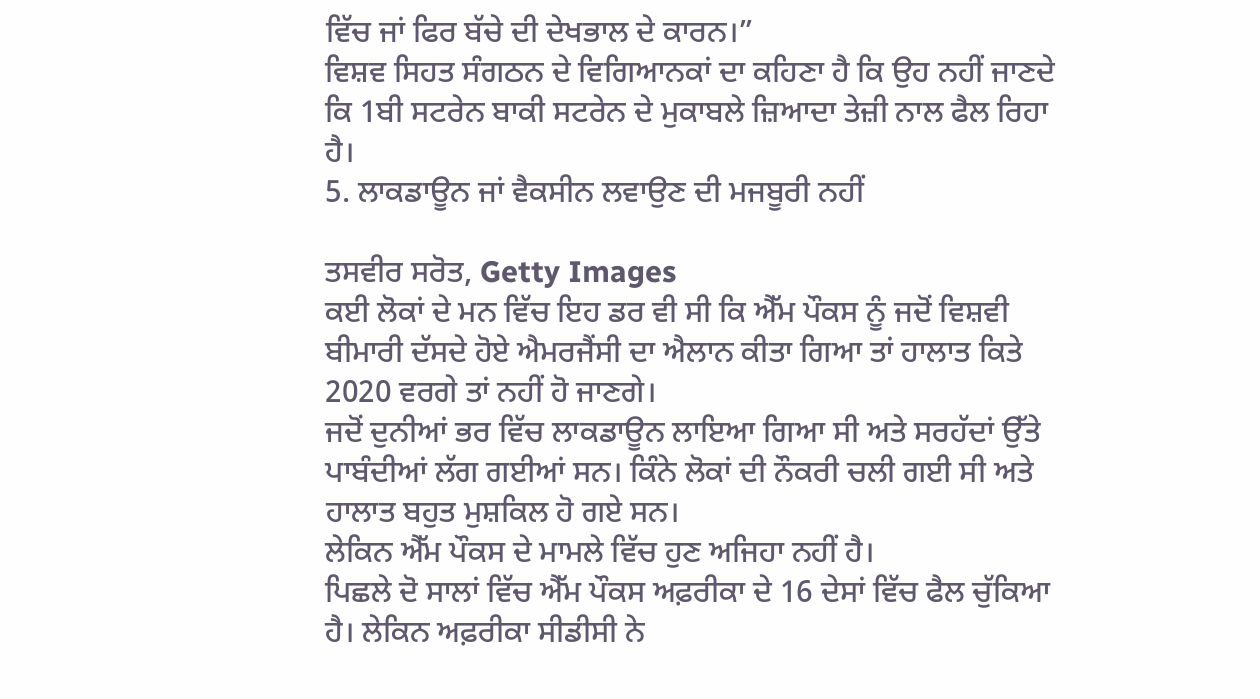ਵਿੱਚ ਜਾਂ ਫਿਰ ਬੱਚੇ ਦੀ ਦੇਖਭਾਲ ਦੇ ਕਾਰਨ।”
ਵਿਸ਼ਵ ਸਿਹਤ ਸੰਗਠਨ ਦੇ ਵਿਗਿਆਨਕਾਂ ਦਾ ਕਹਿਣਾ ਹੈ ਕਿ ਉਹ ਨਹੀਂ ਜਾਣਦੇ ਕਿ 1ਬੀ ਸਟਰੇਨ ਬਾਕੀ ਸਟਰੇਨ ਦੇ ਮੁਕਾਬਲੇ ਜ਼ਿਆਦਾ ਤੇਜ਼ੀ ਨਾਲ ਫੈਲ ਰਿਹਾ ਹੈ।
5. ਲਾਕਡਾਊਨ ਜਾਂ ਵੈਕਸੀਨ ਲਵਾਉਣ ਦੀ ਮਜਬੂਰੀ ਨਹੀਂ

ਤਸਵੀਰ ਸਰੋਤ, Getty Images
ਕਈ ਲੋਕਾਂ ਦੇ ਮਨ ਵਿੱਚ ਇਹ ਡਰ ਵੀ ਸੀ ਕਿ ਐੱਮ ਪੌਕਸ ਨੂੰ ਜਦੋਂ ਵਿਸ਼ਵੀ ਬੀਮਾਰੀ ਦੱਸਦੇ ਹੋਏ ਐਮਰਜੈਂਸੀ ਦਾ ਐਲਾਨ ਕੀਤਾ ਗਿਆ ਤਾਂ ਹਾਲਾਤ ਕਿਤੇ 2020 ਵਰਗੇ ਤਾਂ ਨਹੀਂ ਹੋ ਜਾਣਗੇ।
ਜਦੋਂ ਦੁਨੀਆਂ ਭਰ ਵਿੱਚ ਲਾਕਡਾਊਨ ਲਾਇਆ ਗਿਆ ਸੀ ਅਤੇ ਸਰਹੱਦਾਂ ਉੱਤੇ ਪਾਬੰਦੀਆਂ ਲੱਗ ਗਈਆਂ ਸਨ। ਕਿੰਨੇ ਲੋਕਾਂ ਦੀ ਨੌਕਰੀ ਚਲੀ ਗਈ ਸੀ ਅਤੇ ਹਾਲਾਤ ਬਹੁਤ ਮੁਸ਼ਕਿਲ ਹੋ ਗਏ ਸਨ।
ਲੇਕਿਨ ਐੱਮ ਪੌਕਸ ਦੇ ਮਾਮਲੇ ਵਿੱਚ ਹੁਣ ਅਜਿਹਾ ਨਹੀਂ ਹੈ।
ਪਿਛਲੇ ਦੋ ਸਾਲਾਂ ਵਿੱਚ ਐੱਮ ਪੌਕਸ ਅਫ਼ਰੀਕਾ ਦੇ 16 ਦੇਸਾਂ ਵਿੱਚ ਫੈਲ ਚੁੱਕਿਆ ਹੈ। ਲੇਕਿਨ ਅਫ਼ਰੀਕਾ ਸੀਡੀਸੀ ਨੇ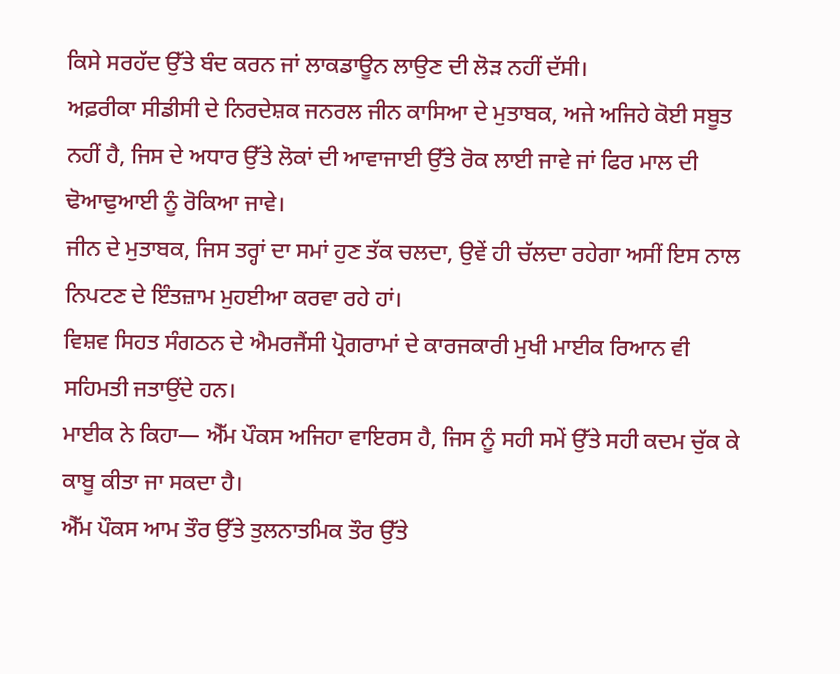ਕਿਸੇ ਸਰਹੱਦ ਉੱਤੇ ਬੰਦ ਕਰਨ ਜਾਂ ਲਾਕਡਾਊਨ ਲਾਉਣ ਦੀ ਲੋੜ ਨਹੀਂ ਦੱਸੀ।
ਅਫ਼ਰੀਕਾ ਸੀਡੀਸੀ ਦੇ ਨਿਰਦੇਸ਼ਕ ਜਨਰਲ ਜੀਨ ਕਾਸਿਆ ਦੇ ਮੁਤਾਬਕ, ਅਜੇ ਅਜਿਹੇ ਕੋਈ ਸਬੂਤ ਨਹੀਂ ਹੈ, ਜਿਸ ਦੇ ਅਧਾਰ ਉੱਤੇ ਲੋਕਾਂ ਦੀ ਆਵਾਜਾਈ ਉੱਤੇ ਰੋਕ ਲਾਈ ਜਾਵੇ ਜਾਂ ਫਿਰ ਮਾਲ ਦੀ ਢੋਆਢੁਆਈ ਨੂੰ ਰੋਕਿਆ ਜਾਵੇ।
ਜੀਨ ਦੇ ਮੁਤਾਬਕ, ਜਿਸ ਤਰ੍ਹਾਂ ਦਾ ਸਮਾਂ ਹੁਣ ਤੱਕ ਚਲਦਾ, ਉਵੇਂ ਹੀ ਚੱਲਦਾ ਰਹੇਗਾ ਅਸੀਂ ਇਸ ਨਾਲ ਨਿਪਟਣ ਦੇ ਇੰਤਜ਼ਾਮ ਮੁਹਈਆ ਕਰਵਾ ਰਹੇ ਹਾਂ।
ਵਿਸ਼ਵ ਸਿਹਤ ਸੰਗਠਨ ਦੇ ਐਮਰਜੈਂਸੀ ਪ੍ਰੋਗਰਾਮਾਂ ਦੇ ਕਾਰਜਕਾਰੀ ਮੁਖੀ ਮਾਈਕ ਰਿਆਨ ਵੀ ਸਹਿਮਤੀ ਜਤਾਉਂਦੇ ਹਨ।
ਮਾਈਕ ਨੇ ਕਿਹਾ— ਐੱਮ ਪੌਕਸ ਅਜਿਹਾ ਵਾਇਰਸ ਹੈ, ਜਿਸ ਨੂੰ ਸਹੀ ਸਮੇਂ ਉੱਤੇ ਸਹੀ ਕਦਮ ਚੁੱਕ ਕੇ ਕਾਬੂ ਕੀਤਾ ਜਾ ਸਕਦਾ ਹੈ।
ਐੱਮ ਪੌਕਸ ਆਮ ਤੌਰ ਉੱਤੇ ਤੁਲਨਾਤਮਿਕ ਤੌਰ ਉੱਤੇ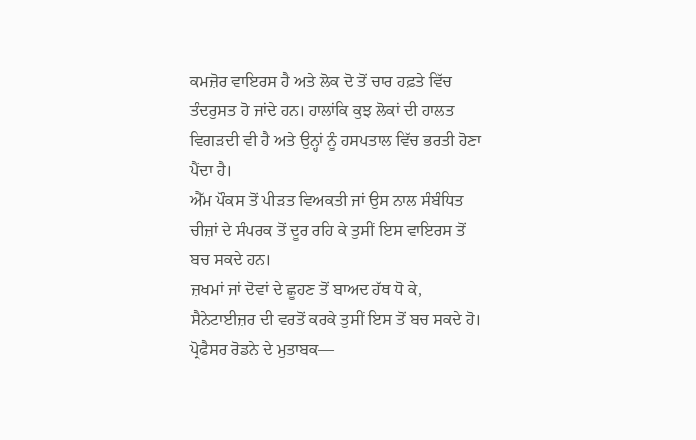ਕਮਜ਼ੋਰ ਵਾਇਰਸ ਹੈ ਅਤੇ ਲੋਕ ਦੋ ਤੋਂ ਚਾਰ ਹਫ਼ਤੇ ਵਿੱਚ ਤੰਦਰੁਸਤ ਹੋ ਜਾਂਦੇ ਹਨ। ਹਾਲਾਂਕਿ ਕੁਝ ਲੋਕਾਂ ਦੀ ਹਾਲਤ ਵਿਗੜਦੀ ਵੀ ਹੈ ਅਤੇ ਉਨ੍ਹਾਂ ਨੂੰ ਹਸਪਤਾਲ ਵਿੱਚ ਭਰਤੀ ਹੋਣਾ ਪੈਂਦਾ ਹੈ।
ਐੱਮ ਪੌਕਸ ਤੋਂ ਪੀੜਤ ਵਿਅਕਤੀ ਜਾਂ ਉਸ ਨਾਲ ਸੰਬੰਧਿਤ ਚੀਜ਼ਾਂ ਦੇ ਸੰਪਰਕ ਤੋਂ ਦੂਰ ਰਹਿ ਕੇ ਤੁਸੀਂ ਇਸ ਵਾਇਰਸ ਤੋਂ ਬਚ ਸਕਦੇ ਹਨ।
ਜ਼ਖਮਾਂ ਜਾਂ ਦੋਵਾਂ ਦੇ ਛੂਹਣ ਤੋਂ ਬਾਅਦ ਹੱਥ ਧੋ ਕੇ, ਸੈਨੇਟਾਈਜ਼ਰ ਦੀ ਵਰਤੋਂ ਕਰਕੇ ਤੁਸੀਂ ਇਸ ਤੋਂ ਬਚ ਸਕਦੇ ਹੋ।
ਪ੍ਰੋਫੈਸਰ ਰੋਡਨੇ ਦੇ ਮੁਤਾਬਕ—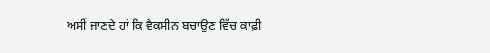ਅਸੀਂ ਜਾਣਦੇ ਹਾਂ ਕਿ ਵੈਕਸੀਨ ਬਚਾਉਣ ਵਿੱਚ ਕਾਫ਼ੀ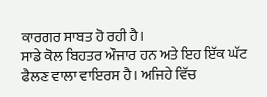ਕਾਰਗਰ ਸਾਬਤ ਹੋ ਰਹੀ ਹੈ।
ਸਾਡੇ ਕੋਲ ਬਿਹਤਰ ਔਜਾਰ ਹਨ ਅਤੇ ਇਹ ਇੱਕ ਘੱਟ ਫੈਲਣ ਵਾਲਾ ਵਾਇਰਸ ਹੈ। ਅਜਿਹੇ ਵਿੱਚ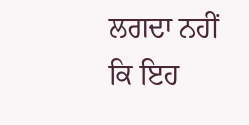ਲਗਦਾ ਨਹੀਂ ਕਿ ਇਹ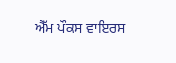ਐੱਮ ਪੌਕਸ ਵਾਇਰਸ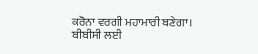ਕਰੋਨਾ ਵਰਗੀ ਮਹਾਮਾਰੀ ਬਣੇਗਾ।
ਬੀਬੀਸੀ ਲਈ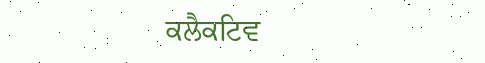ਕਲੈਕਟਿਵ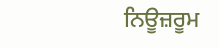ਨਿਊਜ਼ਰੂਮ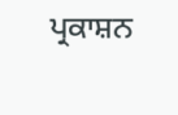ਪ੍ਰਕਾਸ਼ਨ